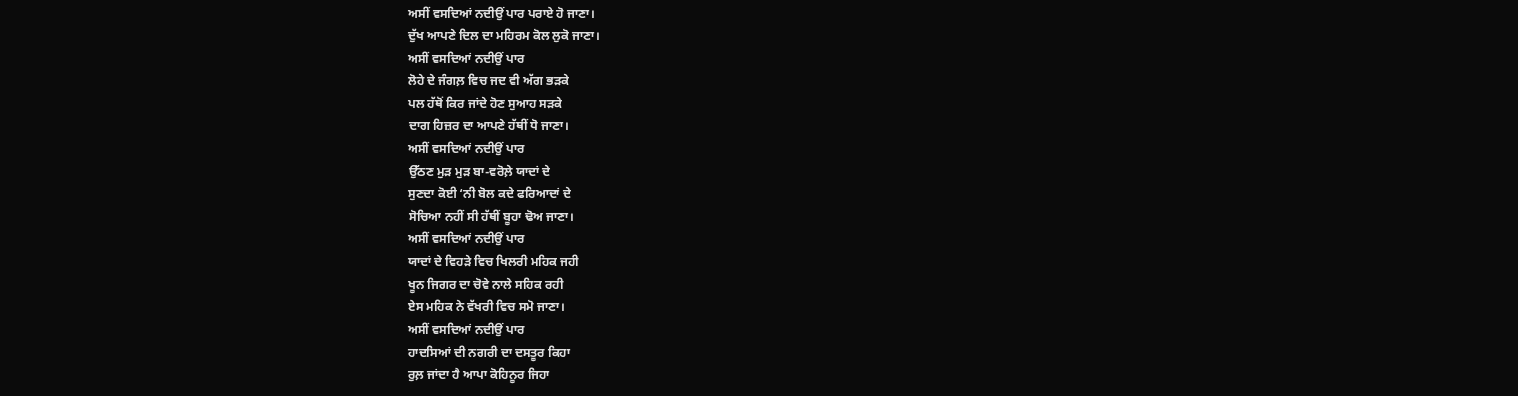ਅਸੀਂ ਵਸਦਿਆਂ ਨਦੀਉਂ ਪਾਰ ਪਰਾਏ ਹੋ ਜਾਣਾ।
ਦੁੱਖ ਆਪਣੇ ਦਿਲ ਦਾ ਮਹਿਰਮ ਕੋਲ ਲੁਕੋ ਜਾਣਾ।
ਅਸੀਂ ਵਸਦਿਆਂ ਨਦੀਉਂ ਪਾਰ
ਲੋਹੇ ਦੇ ਜੰਗਲ਼ ਵਿਚ ਜਦ ਵੀ ਅੱਗ ਭੜਕੇ
ਪਲ ਹੱਥੋਂ ਕਿਰ ਜਾਂਦੇ ਹੋਣ ਸੁਆਹ ਸੜਕੇ
ਦਾਗ ਹਿਜ਼ਰ ਦਾ ਆਪਣੇ ਹੱਥੀਂ ਧੋ ਜਾਣਾ।
ਅਸੀਂ ਵਸਦਿਆਂ ਨਦੀਉਂ ਪਾਰ
ਉੱਠਣ ਮੁੜ ਮੁੜ ਬਾ-ਵਰੋਲ਼ੇ ਯਾਦਾਂ ਦੇ
ਸੁਣਦਾ ਕੋਈ ‘ਨੀ ਬੋਲ ਕਦੇ ਫਰਿਆਦਾਂ ਦੇ
ਸੋਚਿਆ ਨਹੀਂ ਸੀ ਹੱਥੀਂ ਬੂਹਾ ਢੋਅ ਜਾਣਾ।
ਅਸੀਂ ਵਸਦਿਆਂ ਨਦੀਉਂ ਪਾਰ
ਯਾਦਾਂ ਦੇ ਵਿਹੜੇ ਵਿਚ ਖਿਲਰੀ ਮਹਿਕ ਜਹੀ
ਖੂਨ ਜਿਗਰ ਦਾ ਚੋਵੇ ਨਾਲੇ ਸਹਿਕ ਰਹੀ
ਏਸ ਮਹਿਕ ਨੇ ਵੱਖਰੀ ਵਿਚ ਸਮੋ ਜਾਣਾ।
ਅਸੀਂ ਵਸਦਿਆਂ ਨਦੀਉਂ ਪਾਰ
ਹਾਦਸਿਆਂ ਦੀ ਨਗਰੀ ਦਾ ਦਸਤੂਰ ਕਿਹਾ
ਰੁਲ਼ ਜਾਂਦਾ ਹੈ ਆਪਾ ਕੋਹਿਨੂਰ ਜਿਹਾ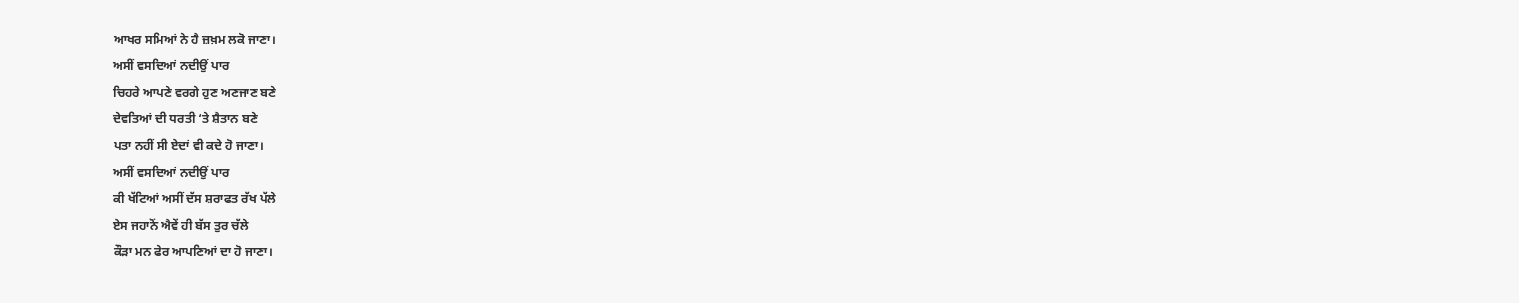ਆਖਰ ਸਮਿਆਂ ਨੇ ਹੈ ਜ਼ਖ਼ਮ ਲਕੋ ਜਾਣਾ।
ਅਸੀਂ ਵਸਦਿਆਂ ਨਦੀਉਂ ਪਾਰ
ਚਿਹਰੇ ਆਪਣੇ ਵਰਗੇ ਹੁਣ ਅਣਜਾਣ ਬਣੇ
ਦੇਵਤਿਆਂ ਦੀ ਧਰਤੀ ‘ਤੇ ਸ਼ੈਤਾਨ ਬਣੇ
ਪਤਾ ਨਹੀਂ ਸੀ ਏਦਾਂ ਵੀ ਕਦੇ ਹੋ ਜਾਣਾ।
ਅਸੀਂ ਵਸਦਿਆਂ ਨਦੀਉਂ ਪਾਰ
ਕੀ ਖੱਟਿਆਂ ਅਸੀਂ ਦੱਸ ਸ਼ਰਾਫਤ ਰੱਖ ਪੱਲੇ
ਏਸ ਜਹਾਨੋਂ ਐਵੇਂ ਹੀ ਬੱਸ ਤੁਰ ਚੱਲੇ
ਕੌੜਾ ਮਨ ਫੇਰ ਆਪਣਿਆਂ ਦਾ ਹੋ ਜਾਣਾ।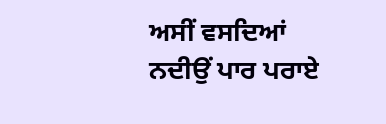ਅਸੀਂ ਵਸਦਿਆਂ ਨਦੀਉਂ ਪਾਰ ਪਰਾਏ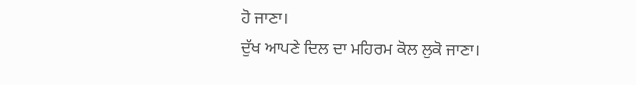ਹੋ ਜਾਣਾ।
ਦੁੱਖ ਆਪਣੇ ਦਿਲ ਦਾ ਮਹਿਰਮ ਕੋਲ ਲੁਕੋ ਜਾਣਾ।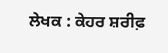ਲੇਖਕ : ਕੇਹਰ ਸ਼ਰੀਫ਼